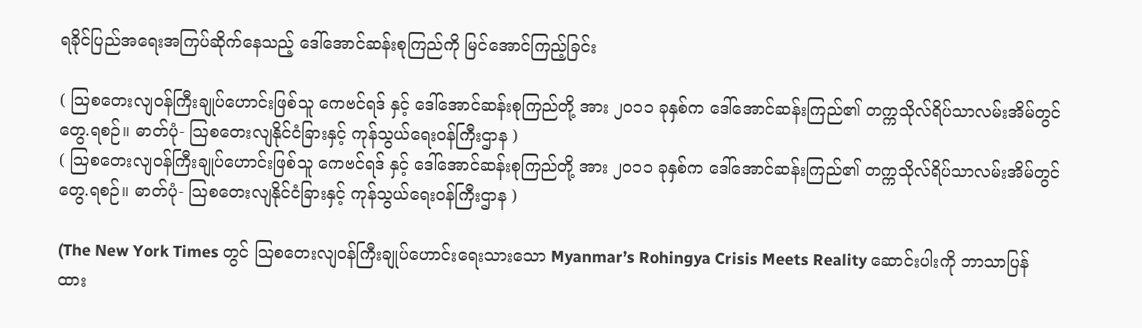ရခိုင်ပြည်အရေးအကြပ်ဆိုက်နေသည့် ဒေါ်အောင်ဆန်းစုကြည်ကို မြင်အောင်ကြည့်ခြင်း

( သြစတေးလျဝန်ကြီးချုပ်ဟောင်းဖြစ်သူ ကေဗင်ရဒ် နှင့် ဒေါ်အောင်ဆန်းစုကြည်တို့ အား ၂၀၁၁ ခုနှစ်က ဒေါ်အောင်ဆန်းကြည်၏ တက္ကသိုလ်ရိပ်သာလမ်းအိမ်တွင် တွေ.ရစဉ်။ ဓာတ်ပုံ- သြစတေးလျနိုင်ငံခြားနှင့် ကုန်သွယ်ရေးဝန်ကြီးဌာန )
( သြစတေးလျဝန်ကြီးချုပ်ဟောင်းဖြစ်သူ ကေဗင်ရဒ် နှင့် ဒေါ်အောင်ဆန်းစုကြည်တို့ အား ၂၀၁၁ ခုနှစ်က ဒေါ်အောင်ဆန်းကြည်၏ တက္ကသိုလ်ရိပ်သာလမ်းအိမ်တွင် တွေ.ရစဉ်။ ဓာတ်ပုံ- သြစတေးလျနိုင်ငံခြားနှင့် ကုန်သွယ်ရေးဝန်ကြီးဌာန )

(The New York Times တွင် သြစတေးလျဝန်ကြီးချုပ်ဟောင်းရေးသားသော Myanmar’s Rohingya Crisis Meets Reality ဆောင်းပါးကို ဘာသာပြန်ထား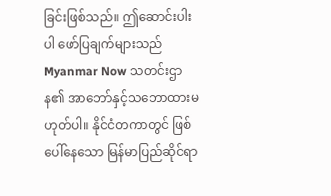ခြင်းဖြစ်သည်။ ဤဆောင်းပါးပါ ဖော်ပြချက်များသည် Myanmar Now သတင်းဌာန၏ အာဘော်နှင့်သဘောထားမဟုတ်ပါ။ နိုင်ငံတကာတွင် ဖြစ်ပေါ်နေသော မြန်မာပြည်ဆိုင်ရာ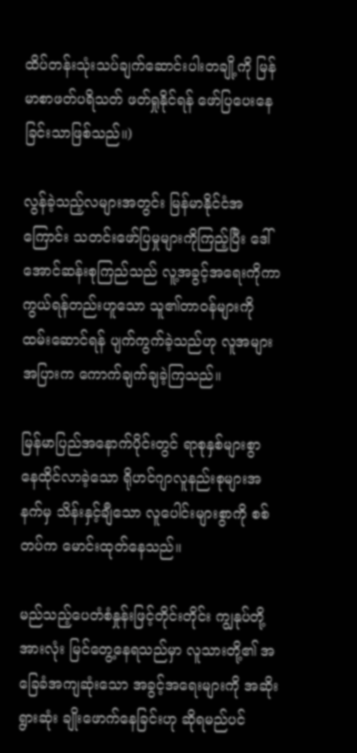ထိပ်တန်းသုံးသပ်ချက်ဆောင်းပါးတချို့ကို မြန်မာစာဖတ်ပရိသတ် ဖတ်ရှုနိုင်ရန် ဖော်ပြပေးနေခြင်းသာဖြစ်သည်။)

လွန်ခဲ့သည့်လများအတွင်း မြန်မာနိုင်ငံအကြောင်း သတင်းဖော်ပြမှုများကိုကြည့်ပြီး ဒေါ်အောင်ဆန်းစုကြည်သည် လူ့အခွင့်အရေးကိုကာကွယ်ရန်တည်းဟူသော သူ၏တာဝန်များကို ထမ်းဆောင်ရန် ပျက်ကွက်ခဲ့သည်ဟု လူအများအပြားက ကောက်ချက်ချခဲ့ကြသည်။

မြန်မာပြည်အနောက်ပိုင်းတွင် ရာစုနှစ်များစွာ နေထိုင်လာခဲ့သော ရိုဟင်ဂျာလူနည်းစုများအနက်မှ သိန်းနှင့်ချီသော လူပေါင်းများစွာကို စစ်တပ်က မောင်းထုတ်နေသည်။

မည်သည့်ပေတံစံနှုန်းဖြင့်တိုင်းတိုင်း ကျွနုပ်တို့အားလုံး မြင်တွေ့နေရသည်မှာ လူသားတို့၏ အခြေခံအကျဆုံးသော အခွင့်အရေးများကို အဆိုးရွားဆုံး ချိုးဖောက်နေခြင်းဟု ဆိုရမည်ပင်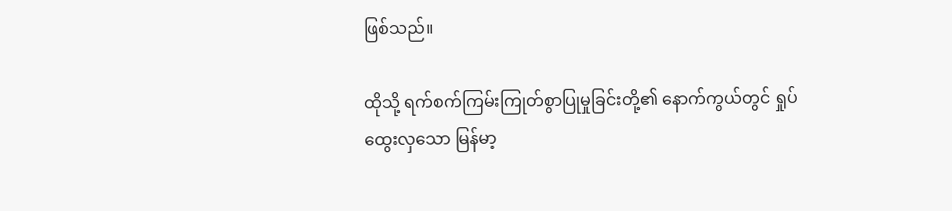ဖြစ်သည်။

ထိုသို့ ရက်စက်ကြမ်းကြုတ်စွာပြုမှုခြင်းတို့၏ နောက်ကွယ်တွင် ရှုပ်ထွေးလှသော မြန်မာ့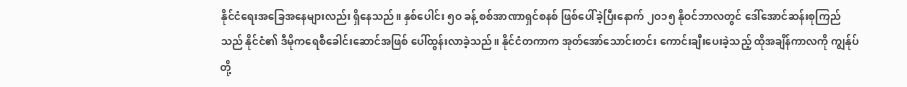နိုင်ငံရေးအခြေအနေများလည်း ရှိနေသည်။ နှစ်ပေါင်း ၅ဝ ခန့် စစ်အာဏာရှင်စနစ် ဖြစ်ပေါ်ခဲ့ပြီးနောက် ၂ဝ၁၅ နိုဝင်ဘာလတွင် ဒေါ်အောင်ဆန်းစုကြည်သည် နိုင်ငံ၏ ဒီမိုကရေစီခေါင်းဆောင်အဖြစ် ပေါ်ထွန်းလာခဲ့သည်။ နိုင်ငံတကာက အုတ်အော်သောင်းတင်း ကောင်းချီးပေးခဲ့သည့် ထိုအချိန်ကာလကို ကျွန်ုပ်တို့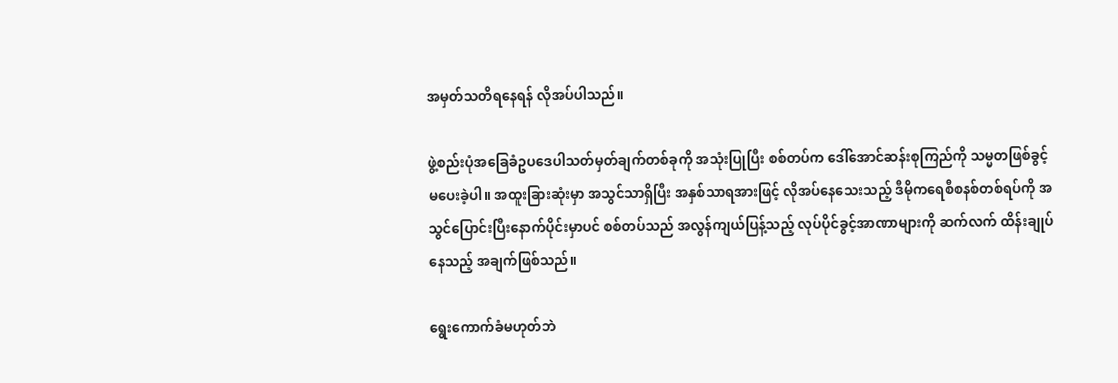အမှတ်သတိရနေရန် လိုအပ်ပါသည်။

ဖွဲ့စည်းပုံအခြေခံဥပဒေပါသတ်မှတ်ချက်တစ်ခုကို အသုံးပြုပြီး စစ်တပ်က ဒေါ်အောင်ဆန်းစုကြည်ကို သမ္မတဖြစ်ခွင့်မပေးခဲ့ပါ။ အထူးခြားဆုံးမှာ အသွင်သာရှိပြီး အနှစ်သာရအားဖြင့် လိုအပ်နေသေးသည့် ဒီမိုကရေစီစနစ်တစ်ရပ်ကို အသွင်ပြောင်းပြီးနောက်ပိုင်းမှာပင် စစ်တပ်သည် အလွန်ကျယ်ပြန့်သည့် လုပ်ပိုင်ခွင့်အာဏာများကို ဆက်လက် ထိန်းချုပ်နေသည့် အချက်ဖြစ်သည်။

ရွေးကောက်ခံမဟုတ်ဘဲ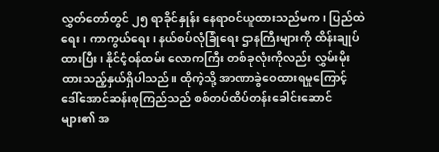လွှတ်တော်တွင် ၂၅ ရာခိုင်နှုန်း နေရာဝင်ယူထားသည်မက၊ ပြည်ထဲရေး၊ ကာကွယ်ရေး၊ နယ်စပ်လုံခြုံရေး ဌာနကြီးများကို ထိန်းချုပ်ထားပြီး၊ နိုင်ငံ့ဝန်ထမ်း လောကကြီး တစ်ခုလုံးကိုလည်း လွှမ်းမိုးထားသည့်နှယ်ရှိပါသည်။ ထိုကဲ့သို့ အာဏာခွဲဝေထားရမှုကြောင့် ဒေါ်အောင်ဆန်းစုကြည်သည် စစ်တပ်ထိပ်တန်းခေါင်းဆောင် များ၏ အ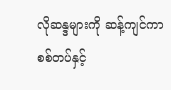လိုဆန္ဒများကို ဆန့်ကျင်ကာ စစ်တပ်နှင့်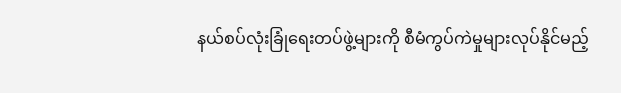နယ်စပ်လုံးခြုံရေးတပ်ဖွဲ့များကို စီမံကွပ်ကဲမှုများလုပ်နိုင်မည့်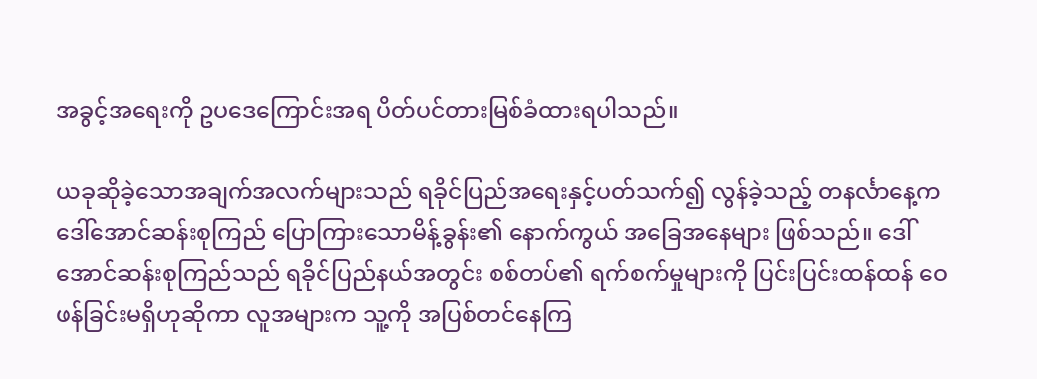အခွင့်အရေးကို ဥပဒေကြောင်းအရ ပိတ်ပင်တားမြစ်ခံထားရပါသည်။

ယခုဆိုခဲ့သောအချက်အလက်များသည် ရခိုင်ပြည်အရေးနှင့်ပတ်သက်၍ လွန်ခဲ့သည့် တနင်္လာနေ့က ဒေါ်အောင်ဆန်းစုကြည် ပြောကြားသောမိန့်ခွန်း၏ နောက်ကွယ် အခြေအနေများ ဖြစ်သည်။ ဒေါ်အောင်ဆန်းစုကြည်သည် ရခိုင်ပြည်နယ်အတွင်း စစ်တပ်၏ ရက်စက်မှုများကို ပြင်းပြင်းထန်ထန် ဝေဖန်ခြင်းမရှိဟုဆိုကာ လူအများက သူ့ကို အပြစ်တင်နေကြ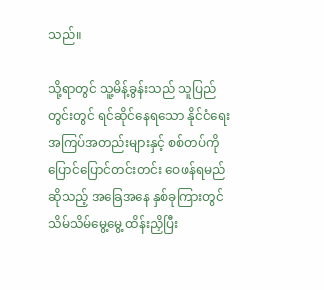သည်။

သို့ရာတွင် သူ့မိန့်ခွန်းသည် သူပြည်တွင်းတွင် ရင်ဆိုင်နေရသော နိုင်ငံရေးအကြပ်အတည်းများနှင့် စစ်တပ်ကို ပြောင်ပြောင်တင်းတင်း ဝေဖန်ရမည်ဆိုသည့် အခြေအနေ နှစ်ခုကြားတွင် သိမ်သိမ်မွေ့မွေ့ ထိန်းညှိပြီး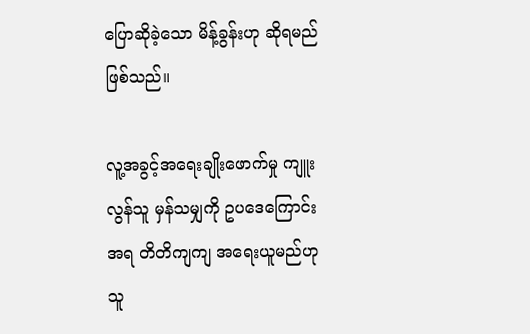ပြောဆိုခဲ့သော မိန့်ခွန်းဟု ဆိုရမည်ဖြစ်သည်။

လူ့အခွင့်အရေးချိုးဖောက်မှု ကျူးလွန်သူ မှန်သမျှကို ဥပဒေကြောင်းအရ တိတိကျကျ အရေးယူမည်ဟု သူ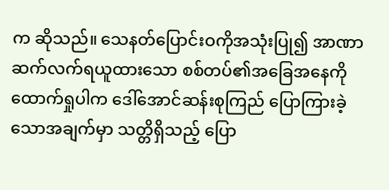က ဆိုသည်။ သေနတ်ပြောင်းဝကိုအသုံးပြု၍ အာဏာ ဆက်လက်ရယူထားသော စစ်တပ်၏အခြေအနေကို ထောက်ရှုပါက ဒေါ်အောင်ဆန်းစုကြည် ပြောကြားခဲ့သောအချက်မှာ သတ္တိရှိသည့် ပြော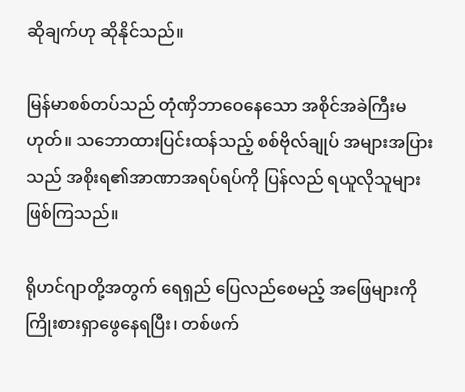ဆိုချက်ဟု ဆိုနိုင်သည်။

မြန်မာစစ်တပ်သည် တုံဏှိဘာဝေနေသော အစိုင်အခဲကြီးမဟုတ်။ သဘောထားပြင်းထန်သည့် စစ်ဗိုလ်ချုပ် အများအပြားသည် အစိုးရ၏အာဏာအရပ်ရပ်ကို ပြန်လည် ရယူလိုသူများ ဖြစ်ကြသည်။

ရိုဟင်ဂျာတို့အတွက် ရေရှည် ပြေလည်စေမည့် အဖြေများကို ကြိုးစားရှာဖွေနေရပြီး၊ တစ်ဖက်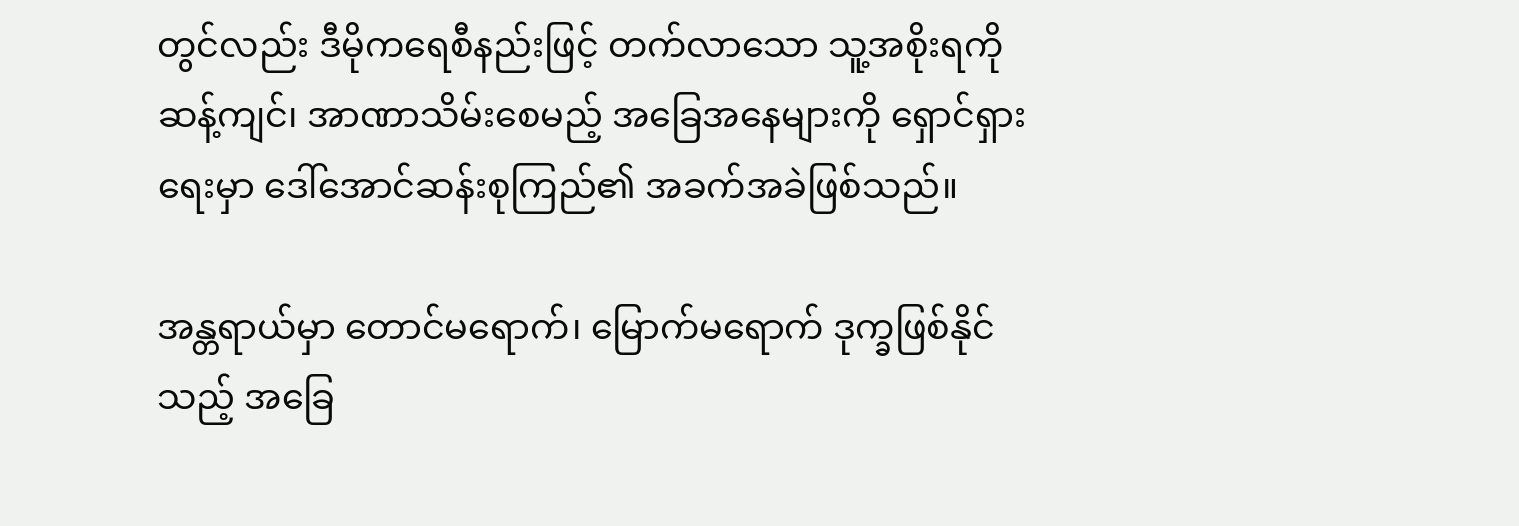တွင်လည်း ဒီမိုကရေစီနည်းဖြင့် တက်လာသော သူ့အစိုးရကို ဆန့်ကျင်၊ အာဏာသိမ်းစေမည့် အခြေအနေများကို ရှောင်ရှားရေးမှာ ဒေါ်အောင်ဆန်းစုကြည်၏ အခက်အခဲဖြစ်သည်။

အန္တရာယ်မှာ တောင်မရောက်၊ မြောက်မရောက် ဒုက္ခဖြစ်နိုင်သည့် အခြေ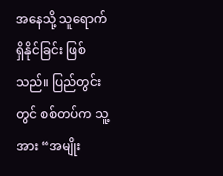အနေသို့ သူရောက်ရှိနိုင်ခြင်း ဖြစ်သည်။ ပြည်တွင်းတွင် စစ်တပ်က သူ့အား “အမျိုး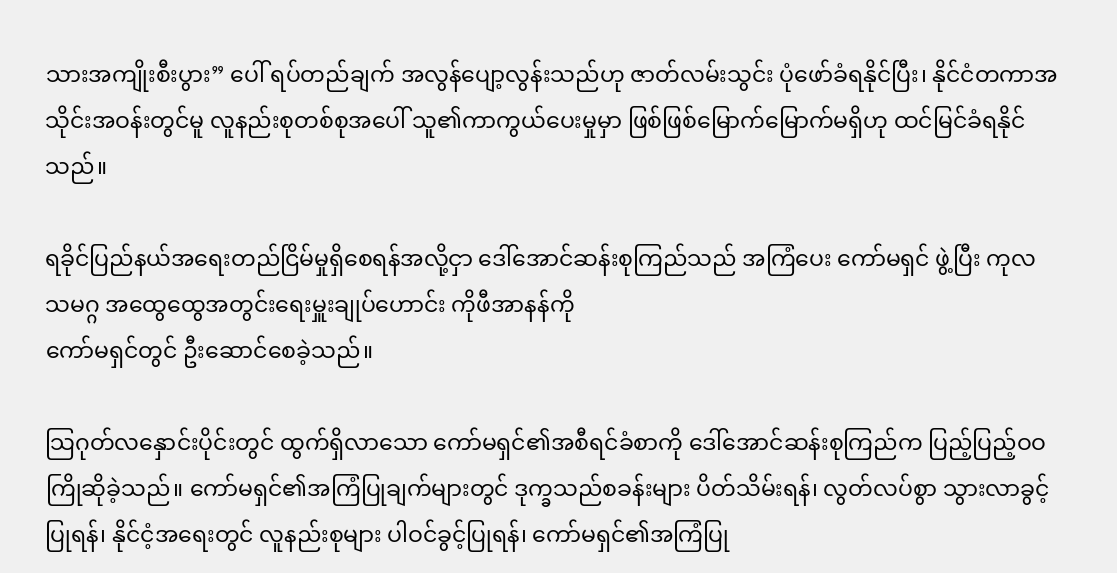သားအကျိုးစီးပွား” ပေါ် ရပ်တည်ချက် အလွန်ပျော့လွန်းသည်ဟု ဇာတ်လမ်းသွင်း ပုံဖော်ခံရနိုင်ပြီး၊ နိုင်ငံတကာအသိုင်းအဝန်းတွင်မူ လူနည်းစုတစ်စုအပေါ် သူ၏ကာကွယ်ပေးမှုမှာ ဖြစ်ဖြစ်မြောက်မြောက်မရှိဟု ထင်မြင်ခံရနိုင်သည်။

ရခိုင်ပြည်နယ်အရေးတည်ငြိမ်မှုရှိစေရန်အလို့ငှာ ဒေါ်အောင်ဆန်းစုကြည်သည် အကြံပေး ကော်မရှင် ဖွဲ့ပြီး ကုလသမဂ္ဂ အထွေထွေအတွင်းရေးမှူးချုပ်ဟောင်း ကိုဖီအာနန်ကို
ကော်မရှင်တွင် ဦးဆောင်စေခဲ့သည်။

သြဂုတ်လနှောင်းပိုင်းတွင် ထွက်ရှိလာသော ကော်မရှင်၏အစီရင်ခံစာကို ဒေါ်အောင်ဆန်းစုကြည်က ပြည့်ပြည့်ဝဝ ကြိုဆိုခဲ့သည်။ ကော်မရှင်၏အကြံပြုချက်များတွင် ဒုက္ခသည်စခန်းများ ပိတ်သိမ်းရန်၊ လွတ်လပ်စွာ သွားလာခွင့်ပြုရန်၊ နိုင်ငံ့အရေးတွင် လူနည်းစုများ ပါဝင်ခွင့်ပြုရန်၊ ကော်မရှင်၏အကြံပြု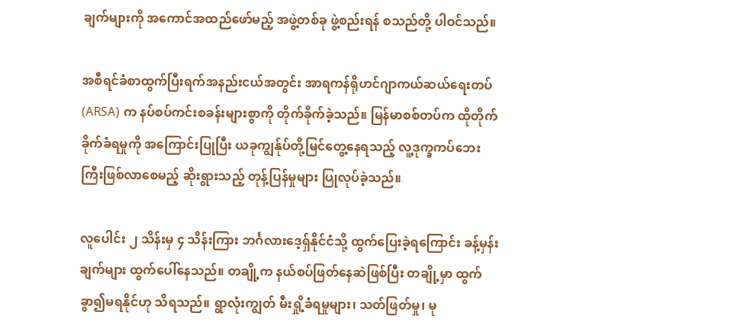ချက်များကို အကောင်အထည်ဖော်မည့် အဖွဲ့တစ်ခု ဖွဲ့စည်းရန် စသည်တို့ ပါဝင်သည်။

အစီရင်ခံစာထွက်ပြီးရက်အနည်းငယ်အတွင်း အာရကန်ရိုဟင်ဂျာကယ်ဆယ်ရေးတပ် (ARSA) က နပ်စပ်ကင်းစခန်းများစွာကို တိုက်ခိုက်ခဲ့သည်။ မြန်မာစစ်တပ်က ထိုတိုက်ခိုက်ခံရမှုကို အကြောင်းပြုပြီး ယခုကျွန်ုပ်တို့မြင်တွေ့နေရသည့် လူ့ဒုက္ခကပ်ဘေးကြီးဖြစ်လာစေမည့် ဆိုးရွားသည့် တုန့်ပြန်မှုများ ပြုလုပ်ခဲ့သည်။

လူပေါင်း ၂ သိန်းမှ ၄ သိန်းကြား ဘင်္ဂလားဒေ့ရှ်နိုင်ငံသို့ ထွက်ပြေးခဲ့ရကြောင်း ခန့်မှန်းချက်များ ထွက်ပေါ်နေသည်။ တချို့က နယ်စပ်ဖြတ်နေဆဲဖြစ်ပြီး တချို့မှာ ထွက်ခွာ၍မရနိုင်ဟု သိရသည်။ ရွာလုံးကျွတ် မီးရှို့ခံရမှုများ၊ သတ်ဖြတ်မှု၊ မု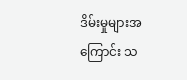ဒိမ်းမှုများအကြောင်း သ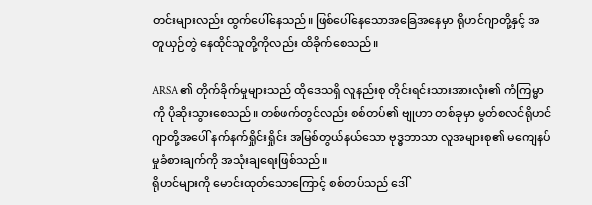တင်းများလည်း ထွက်ပေါ်နေသည်။ ဖြစ်ပေါ်နေသောအခြေအနေမှာ ရိုဟင်ဂျာတို့နှင့် အတူယှဉ်တွဲ နေထိုင်သူတို့ကိုလည်း ထိခိုက်စေသည်။

ARSA ၏ တိုက်ခိုက်မှုများသည် ထိုဒေသရှိ လူနည်းစု တိုင်းရင်းသားအားလုံး၏ ကံကြမ္မာကို ပိုဆိုးသွားစေသည်။ တစ်ဖက်တွင်လည်း စစ်တပ်၏ ဗျုဟာ တစ်ခုမှာ မွတ်စလင်ရိုဟင်ဂျာတို့အပေါ် နက်နက်ရှိုင်းရှိုင်း အမြစ်တွယ်နယ်သော ဗုဒ္ဓဘာသာ လူအများစု၏ မကျေနပ်မှုခံစားချက်ကို အသုံးချရေးဖြစ်သည်။
ရိုဟင်များကို မောင်းထုတ်သောကြောင့် စစ်တပ်သည် ဒေါ်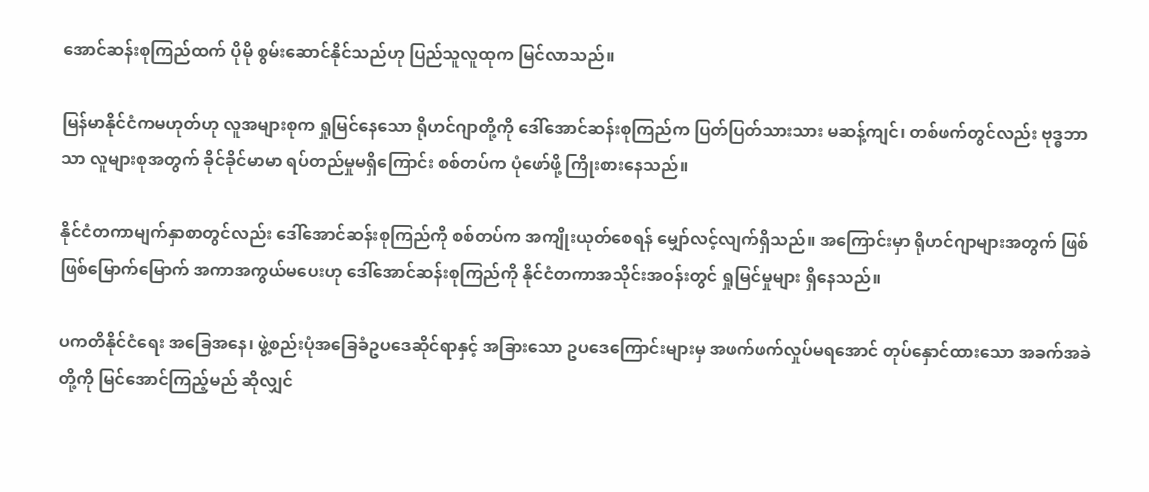အောင်ဆန်းစုကြည်ထက် ပိုမို စွမ်းဆောင်နိုင်သည်ဟု ပြည်သူလူထုက မြင်လာသည်။

မြန်မာနိုင်ငံကမဟုတ်ဟု လူအများစုက ရှုမြင်နေသော ရိုဟင်ဂျာတို့ကို ဒေါ်အောင်ဆန်းစုကြည်က ပြတ်ပြတ်သားသား မဆန့်ကျင်၊ တစ်ဖက်တွင်လည်း ဗုဒ္ဓဘာသာ လူများစုအတွက် ခိုင်ခိုင်မာမာ ရပ်တည်မှုမရှိကြောင်း စစ်တပ်က ပုံဖော်ဖို့ ကြိုးစားနေသည်။

နိုင်ငံတကာမျက်နှာစာတွင်လည်း ဒေါ်အောင်ဆန်းစုကြည်ကို စစ်တပ်က အကျိုးယုတ်စေရန် မျှော်လင့်လျက်ရှိသည်။ အကြောင်းမှာ ရိုဟင်ဂျာများအတွက် ဖြစ်ဖြစ်မြောက်မြောက် အကာအကွယ်မပေးဟု ဒေါ်အောင်ဆန်းစုကြည်ကို နိုင်ငံတကာအသိုင်းအဝန်းတွင် ရှုမြင်မှုများ ရှိနေသည်။

ပကတိနိုင်ငံရေး အခြေအနေ၊ ဖွဲ့စည်းပုံအခြေခံဥပဒေဆိုင်ရာနှင့် အခြားသော ဥပဒေကြောင်းများမှ အဖက်ဖက်လှုပ်မရအောင် တုပ်နှောင်ထားသော အခက်အခဲတို့ကို မြင်အောင်ကြည့်မည် ဆိုလျှင်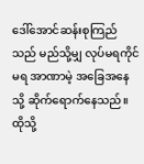ဒေါ်အောင်ဆန်းစုကြည်သည် မည်သို့မျှ လုပ်မရကိုင်မရ အာဏာမဲ့ အခြေအနေသို့ ဆိုက်ရောက်နေသည်။ ထိုသို့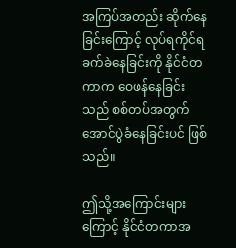အကြပ်အတည်း ဆိုက်နေခြင်းကြောင့် လုပ်ရကိုင်ရ ခက်ခဲနေခြင်းကို နိုင်ငံတကာက ဝေဖန်နေခြင်းသည် စစ်တပ်အတွက် အောင်ပွဲခံနေခြင်းပင် ဖြစ်သည်။

ဤသို့အကြောင်းများကြောင့် နိုင်ငံတကာအ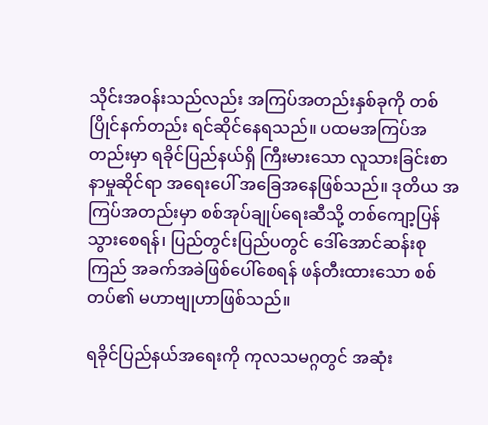သိုင်းအဝန်းသည်လည်း အကြပ်အတည်းနှစ်ခုကို တစ်ပြိုင်နက်တည်း ရင်ဆိုင်နေရသည်။ ပထမအကြပ်အတည်းမှာ ရခိုင်ပြည်နယ်ရှိ ကြီးမားသော လူသားခြင်းစာနာမှုဆိုင်ရာ အရေးပေါ် အခြေအနေဖြစ်သည်။ ဒုတိယ အကြပ်အတည်းမှာ စစ်အုပ်ချုပ်ရေးဆီသို့ တစ်ကျော့ပြန်သွားစေရန်၊ ပြည်တွင်းပြည်ပတွင် ဒေါ်အောင်ဆန်းစုကြည် အခက်အခဲဖြစ်ပေါ်စေရန် ဖန်တီးထားသော စစ်တပ်၏ မဟာဗျုဟာဖြစ်သည်။

ရခိုင်ပြည်နယ်အရေးကို ကုလသမဂ္ဂတွင် အဆုံး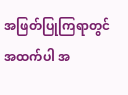အဖြတ်ပြုကြရာတွင် အထက်ပါ အ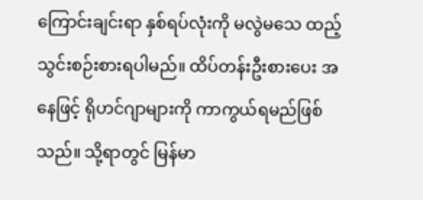ကြောင်းချင်းရာ နှစ်ရပ်လုံးကို မလွဲမသေ ထည့်သွင်းစဉ်းစားရပါမည်။ ထိပ်တန်းဦးစားပေး အနေဖြင့် ရိုဟင်ဂျာများကို ကာကွယ်ရမည်ဖြစ်သည်။ သို့ရာတွင် မြန်မာ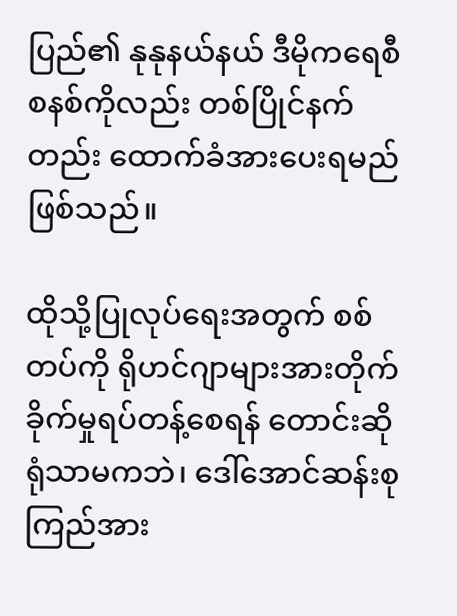ပြည်၏ နုနုနယ်နယ် ဒီမိုကရေစီစနစ်ကိုလည်း တစ်ပြိုင်နက်တည်း ထောက်ခံအားပေးရမည်ဖြစ်သည်။

ထိုသို့ပြုလုပ်ရေးအတွက် စစ်တပ်ကို ရိုဟင်ဂျာများအားတိုက်ခိုက်မှုရပ်တန့်စေရန် တောင်းဆိုရုံသာမကဘဲ၊ ဒေါ်အောင်ဆန်းစုကြည်အား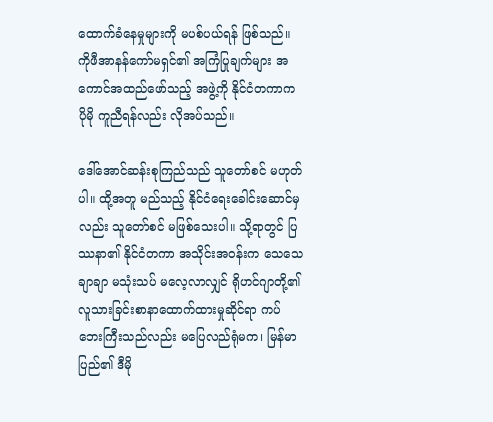ထောက်ခံနေမှုများကို မပစ်ပယ်ရန် ဖြစ်သည်။ ကိုဖီအာနန်ကော်မရှင်၏ အကြံပြုချက်များ အကောင်အထည်ဖော်သည့် အဖွဲ့ကို နိုင်ငံတကာက ပိုမို ကူညီရန်လည်း လိုအပ်သည်။

ဒေါ်အောင်ဆန်းစုကြည်သည် သူတော်စင် မဟုတ်ပါ။ ထို့အတူ မည်သည့် နိုင်ငံရေးခေါင်းဆောင်မှလည်း သူတော်စင် မဖြစ်သေးပါ။ သို့ရာတွင် ပြဿနာ၏ နိုင်ငံတကာ အသိုင်းအဝန်းက သေသေချာချာ မသုံးသပ် မလေ့လာလျှင် ရိုဟင်ဂျာတို့၏ လူသားခြင်းစာနာထောက်ထားမှုဆိုင်ရာ ကပ်ဘေးကြီးသည်လည်း မပြေလည်ရုံမက၊ မြန်မာပြည်၏ ဒီမို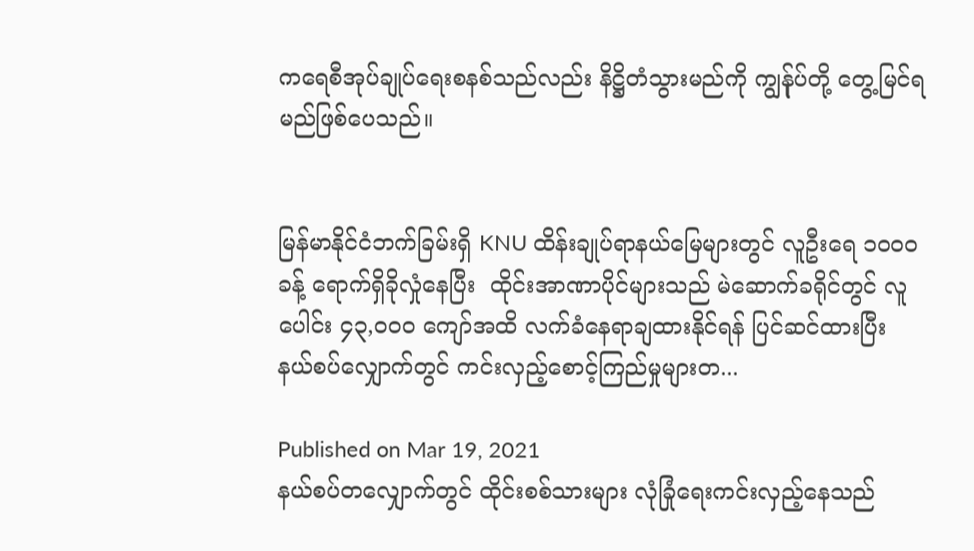ကရေစီအုပ်ချုပ်ရေးစနစ်သည်လည်း နိဋ္ဌိတံသွားမည်ကို ကျွန်ုပ်တို့ တွေ့မြင်ရမည်ဖြစ်ပေသည်။


မြန်မာနိုင်ငံဘက်ခြမ်းရှိ KNU ထိန်းချုပ်ရာနယ်မြေများတွင် လူဦးရေ ၁၀၀၀ ခန့် ရောက်ရှိခိုလှုံနေပြီး  ထိုင်းအာဏာပိုင်များသည် မဲဆောက်ခရိုင်တွင် လူပေါင်း ၄၃,၀၀၀ ကျော်အထိ လက်ခံနေရာချထားနိုင်ရန် ပြင်ဆင်ထားပြီး နယ်စပ်လျှောက်တွင် ကင်းလှည့်စောင့်ကြည်မှုများတ...

Published on Mar 19, 2021
နယ်စပ်တလျှောက်တွင် ထိုင်းစစ်သားများ လုံခြုံရေးကင်းလှည့်နေသည်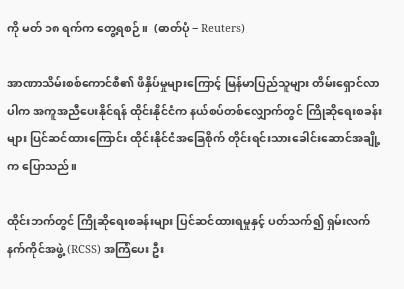ကို မတ် ၁၈ ရက်က တွေ့ရစဉ်။  (ဓာတ်ပုံ − Reuters)

အာဏာသိမ်းစစ်ကောင်စီ၏ ဖိနှိပ်မှုများကြောင့် မြန်မာပြည်သူများ တိမ်းရှောင်လာပါက အကူအညီပေးနိုင်ရန် ထိုင်းနိုင်ငံက နယ်စပ်တစ်လျှောက်တွင် ကြိုဆိုရေးစခန်းများ ပြင်ဆင်ထားကြောင်း ထိုင်းနိုင်ငံအခြေစိုက် တိုင်းရင်းသားခေါင်းဆောင်အချို့က ပြောသည်။

ထိုင်းဘက်တွင် ကြိုဆိုရေးစခန်းများ ပြင်ဆင်ထားရမှုနှင့် ပတ်သက်၍ ရှမ်းလက်နက်ကိုင်အဖွဲ့ (RCSS) အကြံပေး ဦး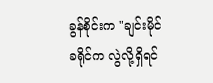ခွန်စိုင်းက "ချင်းမိုင်ခရိုင်က လွဲလို့ရှိရင်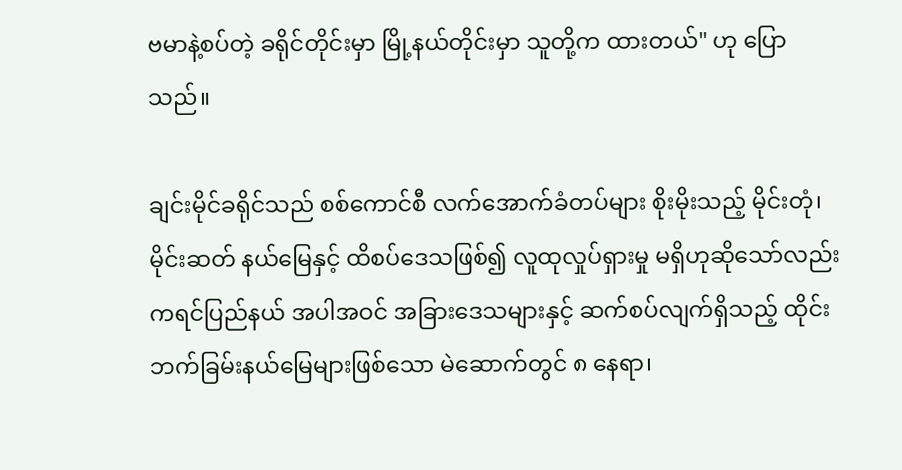ဗမာနဲ့စပ်တဲ့ ခရိုင်တိုင်းမှာ မြို့နယ်တိုင်းမှာ သူတို့က ထားတယ်" ဟု ပြောသည်။

ချင်းမိုင်ခရိုင်သည် စစ်ကောင်စီ လက်အောက်ခံတပ်များ စိုးမိုးသည့် မိုင်းတုံ၊ မိုင်းဆတ် နယ်မြေနှင့် ထိစပ်ဒေသဖြစ်၍ လူထုလှုပ်ရှားမှု မရှိဟုဆိုသော်လည်း ကရင်ပြည်နယ် အပါအဝင် အခြားဒေသများနှင့် ဆက်စပ်လျက်ရှိသည့် ထိုင်းဘက်ခြမ်းနယ်မြေများဖြစ်သော မဲ‌ဆောက်တွင် ၈ နေရာ၊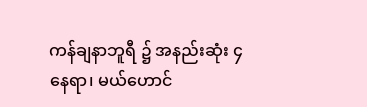ကန်ချနာဘူရီ ၌ အနည်းဆုံး ၄ နေရာ၊ မယ်ဟောင်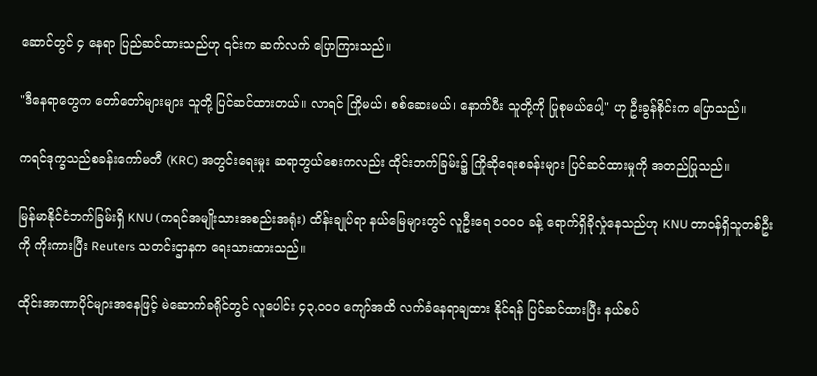ဆောင်တွင် ၄ နေရာ ပြည်ဆင်ထားသည်ဟု ၎င်းက ဆက်လက် ပြောကြားသည်။

"ဒီနေရာတွေက တော်တော်များများ သူတို့ ပြင်ဆင်ထားတယ်။ လာရင် ကြိုမယ်၊ စစ်ဆေးမယ်၊ နောက်ပီး သူတို့ကို ပြုစုမယ်ပေါ့" ဟု ဦးခွန်စိုင်းက ပြောသည်။

ကရင်ဒုက္ခသည်စခန်းကော်မတီ (KRC) အတွင်းရေးမှုး ဆရာဘွယ်စေးကလည်း ထိုင်းဘက်ခြမ်း၌ ကြိုဆိုရေးစခန်းများ ပြင်ဆင်ထားမှုကို အတည်ပြုသည်။

မြန်မာနိုင်ငံဘက်ခြမ်းရှိ KNU (ကရင်အမျိုးသားအစည်းအရုံး) ထိန်းချုပ်ရာ နယ်မြေများတွင် လူဦးရေ ၁၀၀၀ ခန့် ရောက်ရှိခိုလှုံနေသည်ဟု KNU တာဝန်ရှိသူတစ်ဦးကို ကိုးကားပြီး Reuters သတင်းဌာနက ရေးသားထားသည်။

ထိုင်းအာဏာပိုင်များအနေဖြင့် မဲဆောက်ခရိုင်တွင် လူပေါင်း ၄၃,၀၀၀ ကျော်အထိ လက်ခံနေရာချထား နိုင်ရန် ပြင်ဆင်ထားပြီး နယ်စပ်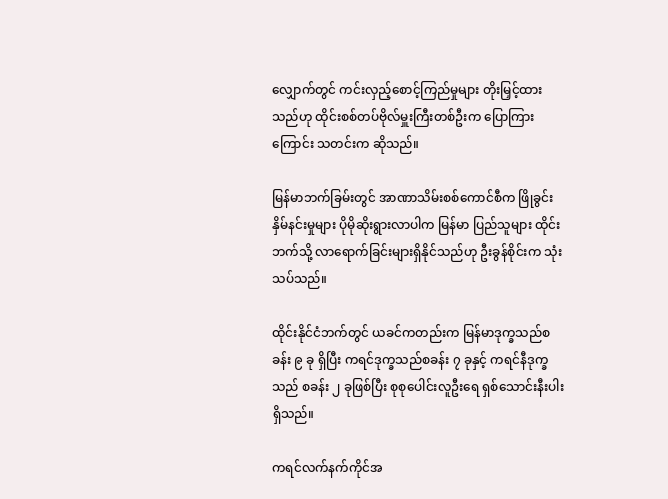လျှောက်တွင် ကင်းလှည့်စောင့်ကြည်မှုများ တိုးမြှင့်ထားသည်ဟု ထိုင်းစစ်တပ်ဗိုလ်မှူးကြီးတစ်ဦးက ပြောကြားကြောင်း သတင်းက ဆိုသည်။

မြန်မာဘက်ခြမ်းတွင် အာဏာသိမ်းစစ်ကောင်စီက ဖြိုခွင်းနှိမ်နင်းမှုများ ပိုမိုဆိုးရွားလာပါက မြန်မာ ပြည်သူများ ထိုင်းဘက်သို့ လာရောက်ခြင်းများရှိနိုင်သည်ဟု ဦးခွန်စိုင်းက သုံးသပ်သည်။

ထိုင်းနိုင်ငံဘက်တွင် ယခင်ကတည်းက မြန်မာဒုက္ခသည်စခန်း ၉ ခု ရှိပြီး ကရင်ဒုက္ခသည်စခန်း ၇ ခုနှင့် ကရင်နီဒုက္ခသည် စခန်း ၂ ခုဖြစ်ပြီး စုစုပေါင်းလူဦးရေ ရှစ်သောင်းနီးပါးရှိသည်။

ကရင်လက်နက်ကိုင်အ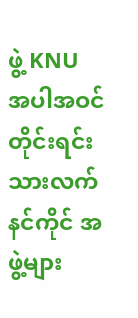ဖွဲ့ KNU အပါအဝင် တိုင်းရင်းသားလက်နင်ကိုင် အဖွဲ့များ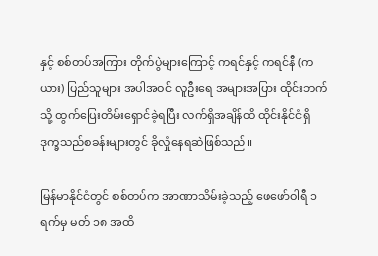နှင့် စစ်တပ်အကြား တိုက်ပွဲများကြောင့် ကရင်နှင့် ကရင်နီ (ကယား) ပြည်သူများ အပါအဝင် လူဦးရေ အများအပြား ထိုင်းဘက်သို့ ထွက်ပြေးတိမ်းရှောင်ခဲ့ရပြီး လက်ရှိအချိန်ထိ ထိုင်းနိုင်ငံရှိ ဒုက္ခသည်စခန်းများတွင် ခိုလှုံနေရဆဲဖြစ်သည်။

မြန်မာနိုင်ငံတွင် စစ်တပ်က အာဏာသိမ်းခဲ့သည့် ဖေဖော်ဝါရီ ၁ ရက်မှ မတ် ၁၈ အထိ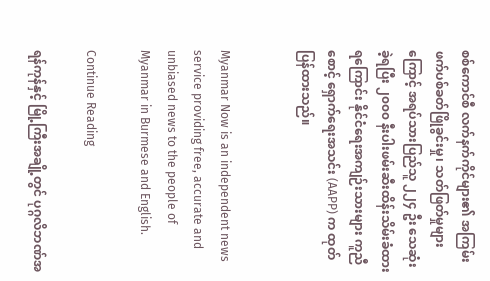စစ်ကောင်စီ လက်နက်ကိုင်များ၏ အကြမ်းဖက်ပစ်ခတ်ဖြိုခွင်းမှု၊ သတ်ဖြတ်မှုများကြောင့် အရပ်သားပြည်သူ ၂၂၄ ဦး သေဆုံးခဲ့ရပြီး ၂၀၀၀ နီးပါးဖမ်းဆီးထိန်းသိမ်းခံထားရကြောင်း နိုင်ငံရေးအကျဉ်းသားများ ကူညီစောင့် ရှောက်ရေးအသင်း (AAPP) က ထုတ်ပြန်ထားသည်။


Myanmar Now is an independent news service providing free, accurate and unbiased news to the people of Myanmar in Burmese and English.

Continue Reading

ရန်ကုန်နှင့် မြို့ကြီးအချို့တွင် ပုဂ္ဂလိဘဏ်အ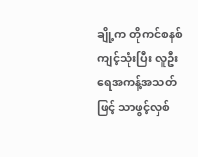ချို့က တိုကင်စနစ်ကျင့်သုံးပြီး လူဦးရေအကန့်အသတ်ဖြင့် သာဖွင့်လှစ်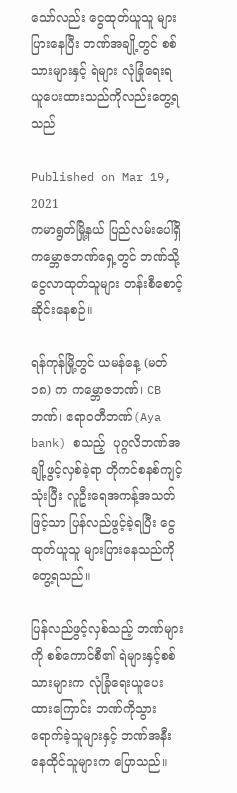သော်လည်း ငွေထုတ်ယူသူ များပြားနေပြီး ဘဏ်အချို့တွင် စစ်သားများနှင့် ရဲများ လုံခြုံရေးရယူပေးထားသည်ကိုလည်းတွေ့ရသည်

Published on Mar 19, 2021
ကမာရွတ်မြို့နယ် ပြည်လမ်းပေါ်ရှိ ကမ္ဘောဇဘဏ်ရှေ့တွင် ဘဏ်သို့ငွေလာထုတ်သူများ တန်းစီစောင့်ဆိုင်းနေစဉ်။

ရန်ကုန်မြို့တွင် ယမန်နေ့ (မတ် ၁၈) က ကမ္ဘောဇဘဏ်၊ CB ဘဏ်၊ ဧရာဝတီဘဏ်(Aya bank) စသည့်  ပုဂ္ဂလိဘဏ်အချို့ဖွင့်လှစ်ခဲ့ရာ တိုကင်စနစ်ကျင့်သုံးပြီး လူဦးရေအကန့်အသတ်ဖြင့်သာ ပြန်လည်ဖွင့်ခဲ့ရပြီး ငွေထုတ်ယူသူ များပြားနေသည်ကို တွေ့ရသည်။

ပြန်လည်ဖွင့်လှစ်သည့် ဘဏ်များကို စစ်ကောင်စီ၏ ရဲများနှင့်စစ်သားများက လုံခြုံရေးယူပေးထားကြောင်း ဘဏ်ကိုသွားရောက်ခဲ့သူများနှင့် ဘဏ်အနီးနေထိုင်သူများက ပြောသည်။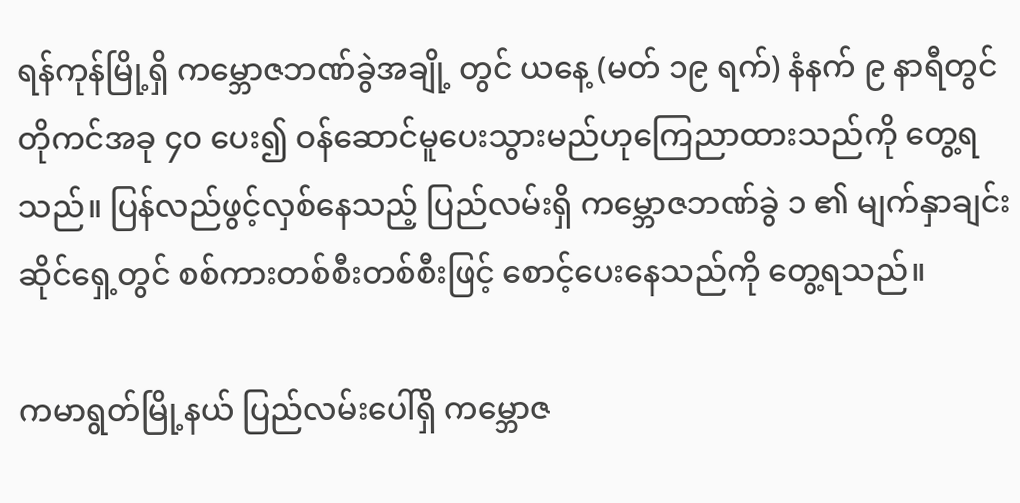ရန်ကုန်မြို့ရှိ ကမ္ဘောဇဘဏ်ခွဲအချို့ တွင် ယနေ့ (မတ် ၁၉ ရက်) နံနက် ၉ နာရီတွင် တိုကင်အခု ၄၀ ပေး၍ ဝန်ဆောင်မူပေးသွားမည်ဟုကြေညာထားသည်ကို တွေ့ရသည်။ ပြန်လည်ဖွင့်လှစ်နေသည့် ပြည်လမ်းရှိ ကမ္ဘောဇဘဏ်ခွဲ ၁ ၏ မျက်နှာချင်းဆိုင်ရှေ့တွင် စစ်ကားတစ်စီးတစ်စီးဖြင့် စောင့်ပေးနေသည်ကို တွေ့ရသည်။

ကမာရွတ်မြို့နယ် ပြည်လမ်းပေါ်ရှိ ကမ္ဘောဇ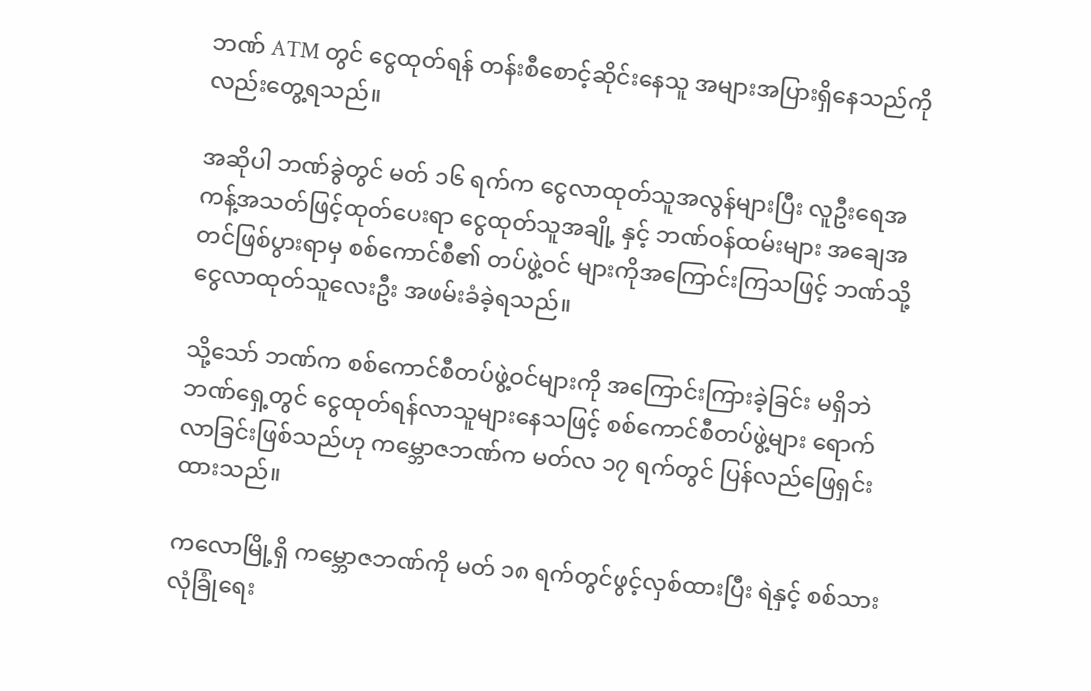ဘဏ် ATM တွင် ငွေထုတ်ရန် တန်းစီစောင့်ဆိုင်းနေသူ အများအပြားရှိနေသည်ကိုလည်းတွေ့ရသည်။

အဆိုပါ ဘဏ်ခွဲတွင် မတ် ၁၆ ရက်က ငွေလာထုတ်သူအလွန်များပြီး လူဦးရေအကန့်အသတ်ဖြင့်ထုတ်ပေးရာ ငွေထုတ်သူအချို့ နှင့် ဘဏ်ဝန်ထမ်းများ အချေအတင်ဖြစ်ပွားရာမှ စစ်ကောင်စီ၏ တပ်ဖွဲ့ဝင် များကိုအကြောင်းကြသဖြင့် ဘဏ်သို့ငွေလာထုတ်သူလေးဦး အဖမ်းခံခဲ့ရသည်။

သို့သော် ဘဏ်က စစ်ကောင်စီတပ်ဖွဲ့ဝင်များကို အကြောင်းကြားခဲ့ခြင်း မရှိဘဲ ဘဏ်ရှေ့တွင် ငွေထုတ်ရန်လာသူများနေသဖြင့် စစ်ကောင်စီတပ်ဖွဲ့များ ရောက်လာခြင်းဖြစ်သည်ဟု ကမ္ဘောဇဘဏ်က မတ်လ ၁၇ ရက်တွင် ပြန်လည်ဖြေရှင်းထားသည်။

ကလောမြို့ရှိ ကမ္ဘောဇဘဏ်ကို မတ် ၁၈ ရက်တွင်ဖွင့်လှစ်ထားပြီး ရဲနှင့် စစ်သားလုံခြုံရေး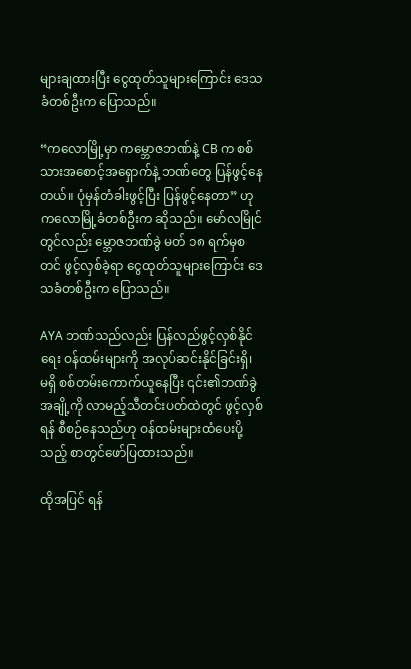များချထားပြီး ငွေထုတ်သူများကြောင်း ဒေသခံတစ်ဦးက ပြောသည်။

“ကလောမြို့မှာ ကမ္ဘောဇဘဏ်နဲ့ CB က စစ်သားအစောင့်အရှောက်နဲ့ ဘဏ်တွေ ပြန်ဖွင့်နေတယ်။ ပုံမှန်တံခါးဖွင့်ပြီး ပြန်ဖွင့်နေတာ” ဟု ကလောမြို့ခံတစ်ဦးက ဆိုသည်။ မော်လမြိုင်တွင်လည်း မ္ဘောဇဘဏ်ခွဲ မတ် ၁၈ ရက်မှစတင် ဖွင့်လှစ်ခဲ့ရာ ငွေထုတ်သူများကြောင်း ဒေသခံတစ်ဦးက ပြောသည်။

AYA ဘဏ်သည်လည်း ပြန်လည်ဖွင့်လှစ်နိုင်ရေး ဝန်ထမ်းများကို အလုပ်ဆင်းနိုင်ခြင်းရှိ၊ မရှိ စစ်တမ်းကောက်ယူနေပြီး ၎င်း၏ဘဏ်ခွဲအချို့ကို လာမည့်သီတင်းပတ်ထဲတွင် ဖွင့်လှစ်ရန် စီစဉ်နေသည်ဟု ဝန်ထမ်းများထံပေးပို့သည့် စာတွင်ဖော်ပြထားသည်။

ထိုအပြင် ရန်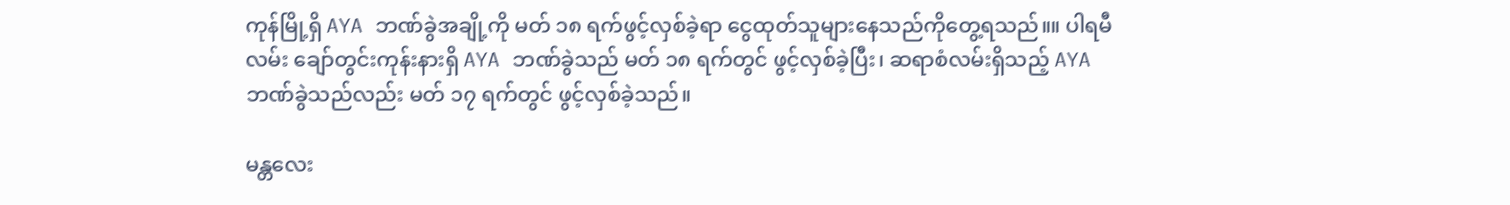ကုန်မြို့ရှိ AYA ဘဏ်ခွဲအချို့ကို မတ် ၁၈ ရက်ဖွင့်လှစ်ခဲ့ရာ ငွေထုတ်သူများနေသည်ကိုတွေ့ရသည်။။ ပါရမီလမ်း ချော်တွင်းကုန်းနားရှိ AYA ဘဏ်ခွဲသည် မတ် ၁၈ ရက်တွင် ဖွင့်လှစ်ခဲ့ပြီး၊ ဆရာစံလမ်းရှိသည့် AYAဘဏ်ခွဲသည်လည်း မတ် ၁၇ ရက်တွင် ဖွင့်လှစ်ခဲ့သည်။

မန္တလေး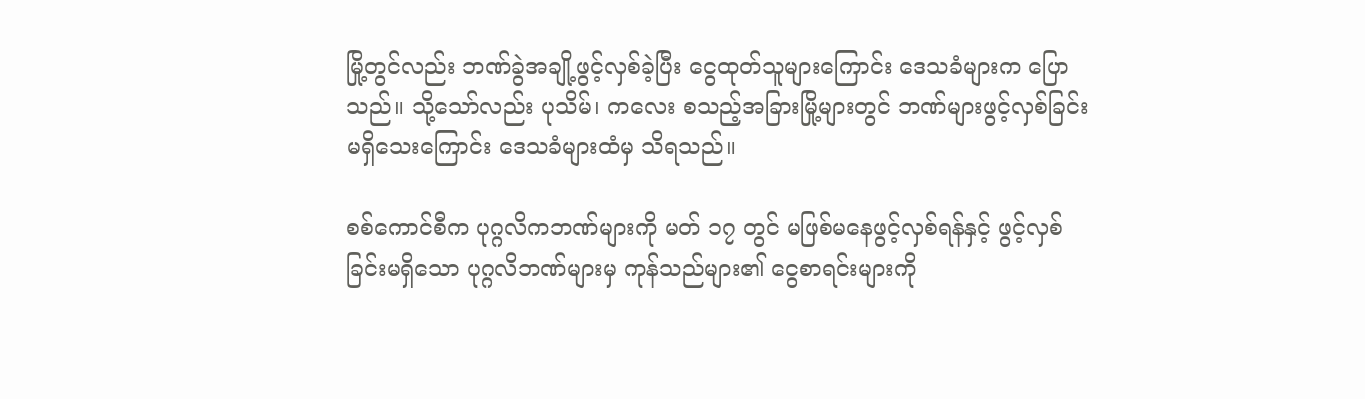မြို့တွင်လည်း ဘဏ်ခွဲအချို့ဖွင့်လှစ်ခဲ့ပြီး ငွေထုတ်သူများကြောင်း ဒေသခံများက ပြောသည်။ သို့သော်လည်း ပုသိမ်၊ ကလေး စသည့်အခြားမြို့များတွင် ဘဏ်များဖွင့်လှစ်ခြင်း မရှိသေးကြောင်း ဒေသခံများထံမှ သိရသည်။

စစ်ကောင်စီက ပုဂ္ဂလိကဘဏ်များကို မတ် ၁၇ တွင် မဖြစ်မနေဖွင့်လှစ်ရန်နှင့် ဖွင့်လှစ်ခြင်းမရှိသော ပုဂ္ဂလိဘဏ်များမှ ကုန်သည်များ၏ ငွေစာရင်းများကို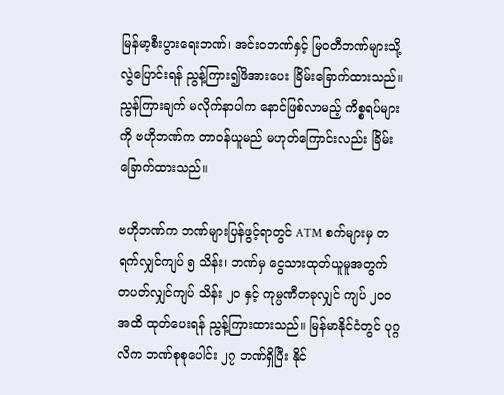မြန်မာ့စီးပွားရေးဘဏ်၊ အင်းဝဘဏ်နှင့် မြဝတီဘဏ်များသို့ လွဲပြောင်းရန် ညွန့်ကြား၍ဖိအားပေး ခြိမ်းခြောက်ထားသည်။ ညွန်ကြားချက် မလိုက်နာပါက နောင်ဖြစ်လာမည့် ကိစ္စရပ်များကို ဗဟိုဘဏ်က တာဝန်ယူမည် မဟုတ်ကြောင်းလည်း ခြိမ်းခြောက်ထားသည်။

ဗဟိုဘဏ်က ဘဏ်များပြန်ဖွင့်ရာတွင် ATM စက်များမှ တရက်လျှင်ကျပ် ၅ သိန်း၊ ဘဏ်မှ ငွေသားထုတ်ယူမူအတွက် တပတ်လျှင်ကျပ် သိန်း ၂၀ နှင့် ကုမ္ပဏီတခုလျှင် ကျပ် ၂၀၀ အထိ ထုတ်ပေးရန် ညွန့်ကြားထားသည်။ မြန်မာနိုင်ငံတွင် ပုဂ္ဂလိက ဘဏ်စုစုပေါင်း ၂၇ ဘဏ်ရှိပြီး နိုင်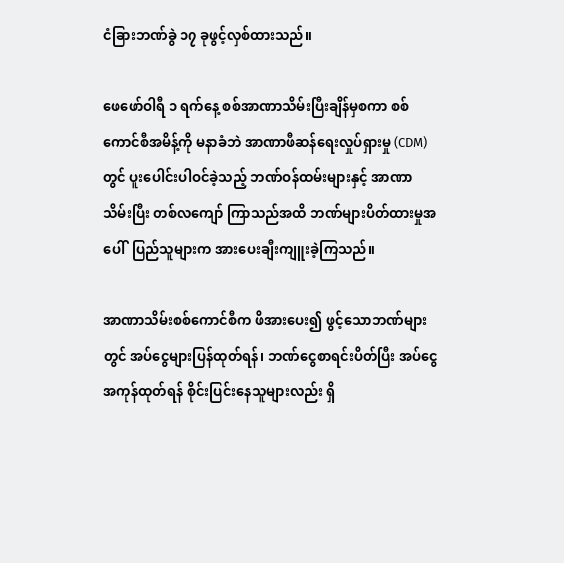ငံခြားဘဏ်ခွဲ ၁၇ ခုဖွင့်လှစ်ထားသည်။

ဖေဖော်ဝါရီ ၁ ရက်နေ့ စစ်အာဏာသိမ်းပြီးချိန်မှစကာ စစ်ကောင်စီအမိန့်ကို မနာခံဘဲ အာဏာဖီဆန်ရေးလှုပ်ရှားမှု (CDM) တွင် ပူးပေါင်းပါဝင်ခဲ့သည့် ဘဏ်ဝန်ထမ်းများနှင့် အာဏာသိမ်းပြီး တစ်လကျော် ကြာသည်အထိ ဘဏ်များပိတ်ထားမှုအပေါ်  ပြည်သူများက အားပေးချီးကျူးခဲ့ကြသည်။

အာဏာသိမ်းစစ်ကောင်စီက ဖိအားပေး၍ ဖွင့်သောဘဏ်များတွင် အပ်ငွေများပြန်ထုတ်ရန်၊ ဘဏ်ငွေစာရင်းပိတ်ပြီး အပ်ငွေအကုန်ထုတ်ရန် စိုင်းပြင်းနေသူများလည်း ရှိ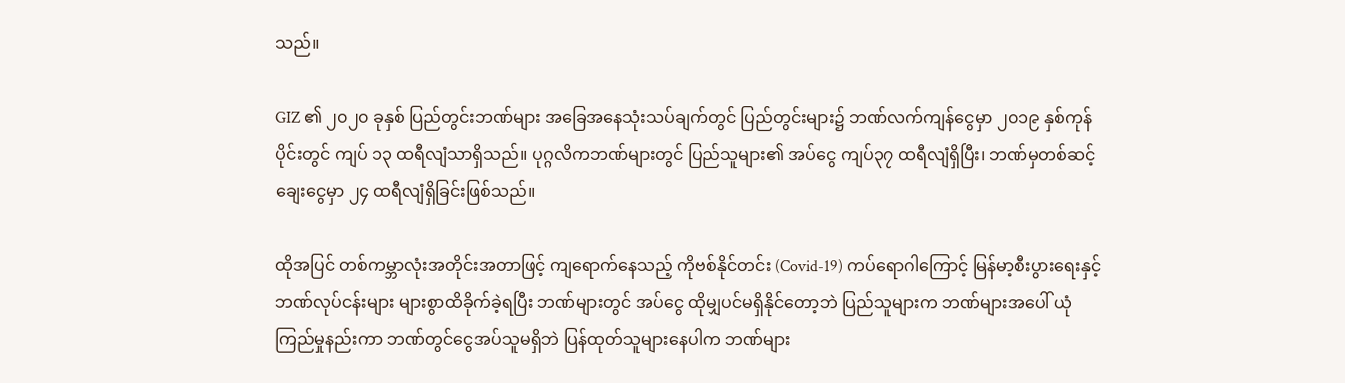သည်။

GIZ ၏ ၂၀၂၀ ခုနှစ် ပြည်တွင်းဘဏ်များ အခြေအနေသုံးသပ်ချက်တွင် ပြည်တွင်းများ၌ ဘဏ်လက်ကျန်ငွေမှာ ၂၀၁၉ နှစ်ကုန်ပိုင်းတွင် ကျပ် ၁၃ ထရီလျံသာရှိသည်။ ပုဂ္ဂလိကဘဏ်များတွင် ပြည်သူများ၏ အပ်ငွေ ကျပ်၃၇ ထရီလျံရှိပြီး၊ ဘဏ်မှတစ်ဆင့် ချေးငွေမှာ ၂၄ ထရီလျံရှိခြင်းဖြစ်သည်။

ထိုအပြင် တစ်ကမ္ဘာလုံးအတိုင်းအတာဖြင့် ကျရောက်နေသည့် ကိုဗစ်နိုင်တင်း (Covid-19) ကပ်ရောဂါကြောင့် မြန်မာ့စီးပွားရေးနှင့် ဘဏ်လုပ်ငန်းများ များစွာထိခိုက်ခဲ့ရပြီး ဘဏ်များတွင် အပ်ငွေ ထိုမျှပင်မရှိနိုင်တော့ဘဲ ပြည်သူများက ဘဏ်များအပေါ် ယုံကြည်မှုနည်းကာ ဘဏ်တွင်ငွေအပ်သူမရှိဘဲ ပြန်ထုတ်သူများနေပါက ဘဏ်များ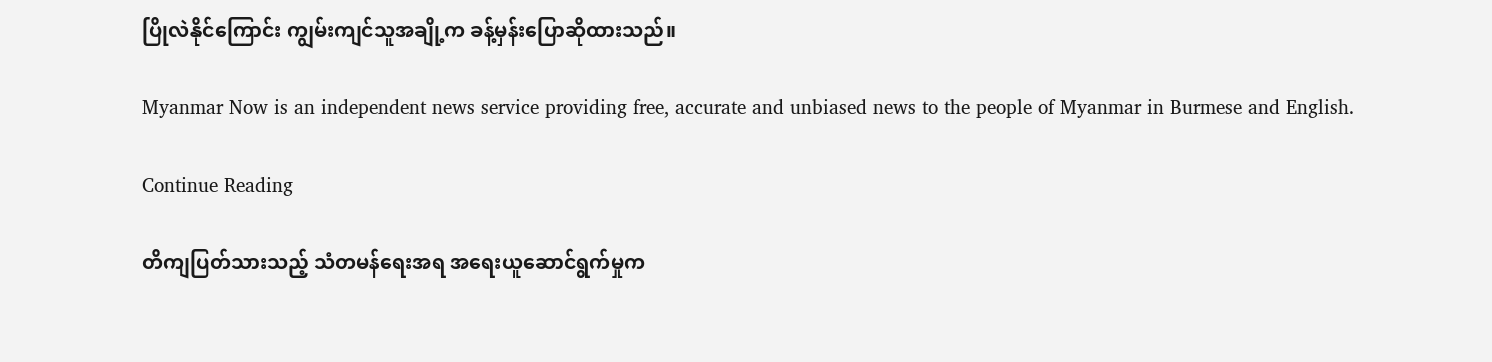ပြိုလဲနိုင်ကြောင်း ကျွမ်းကျင်သူအချို့က ခန့်မှန်းပြောဆိုထားသည်။

Myanmar Now is an independent news service providing free, accurate and unbiased news to the people of Myanmar in Burmese and English.

Continue Reading

တိကျပြတ်သားသည့် သံတမန်ရေးအရ အရေးယူဆောင်ရွက်မှုက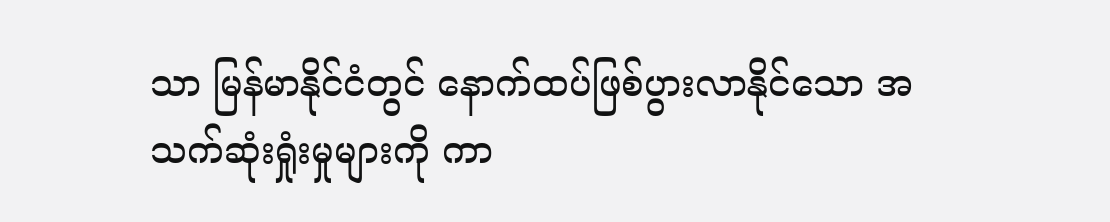သာ မြန်မာနိုင်ငံတွင် နောက်ထပ်ဖြစ်ပွားလာနိုင်သော အသက်ဆုံးရှုံးမှုများကို ကာ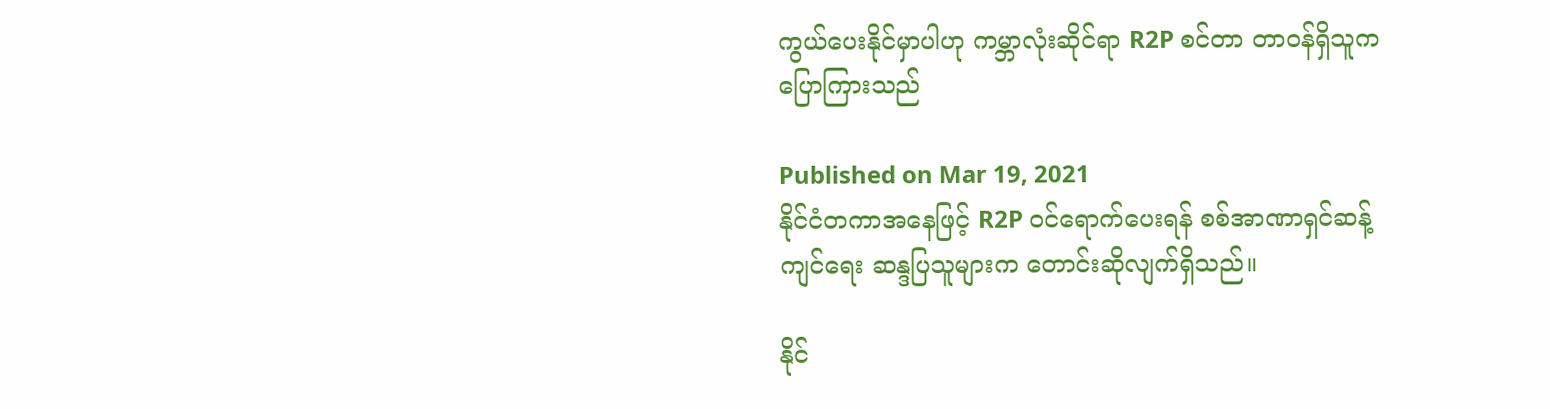ကွယ်ပေးနိုင်မှာပါဟု ကမ္ဘာလုံးဆိုင်ရာ R2P စင်တာ တာဝန်ရှိသူက ပြောကြားသည်

Published on Mar 19, 2021
နိုင်ငံတကာအနေဖြင့် R2P ဝင်ရောက်ပေးရန် စစ်အာဏာရှင်ဆန့်ကျင်ရေး ဆန္ဒပြသူများက တောင်းဆိုလျက်ရှိသည်။

နိုင်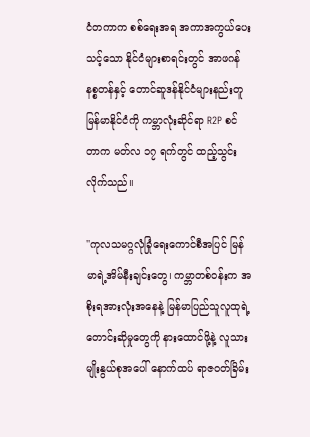ငံတကာက စစ်ရေးအရ အကာအကွယ်ပေးသင့်သော နိုင်ငံများစာရင်းတွင် အာဖဂန်နစ္စတန်နှင့် တောင်ဆူဒန်နိုင်ငံများနည်းတူ မြန်မာနိုင်ငံကို ကမ္ဘာလုံးဆိုင်ရာ R2P စင်တာက မတ်လ ၁၇ ရက်တွင် ထည့်သွင်းလိုက်သည်။

''ကုလသမဂ္ဂလုံခြုံရေးကောင်စီအပြင် မြန်မာရဲ့အိမ်နီးချင်းတွေ၊ ကမ္ဘာတစ်ဝန်းက အစိုးရအားလုံးအနေနဲ့ မြန်မာပြည်သူလူထုရဲ့ တောင်းဆိုမှုတွေကို နားထောင်ဖို့နဲ့ လူသားမျိုးနွယ်စုအပေါ် နောက်ထပ် ရာဇဝတ်ခြိမ်း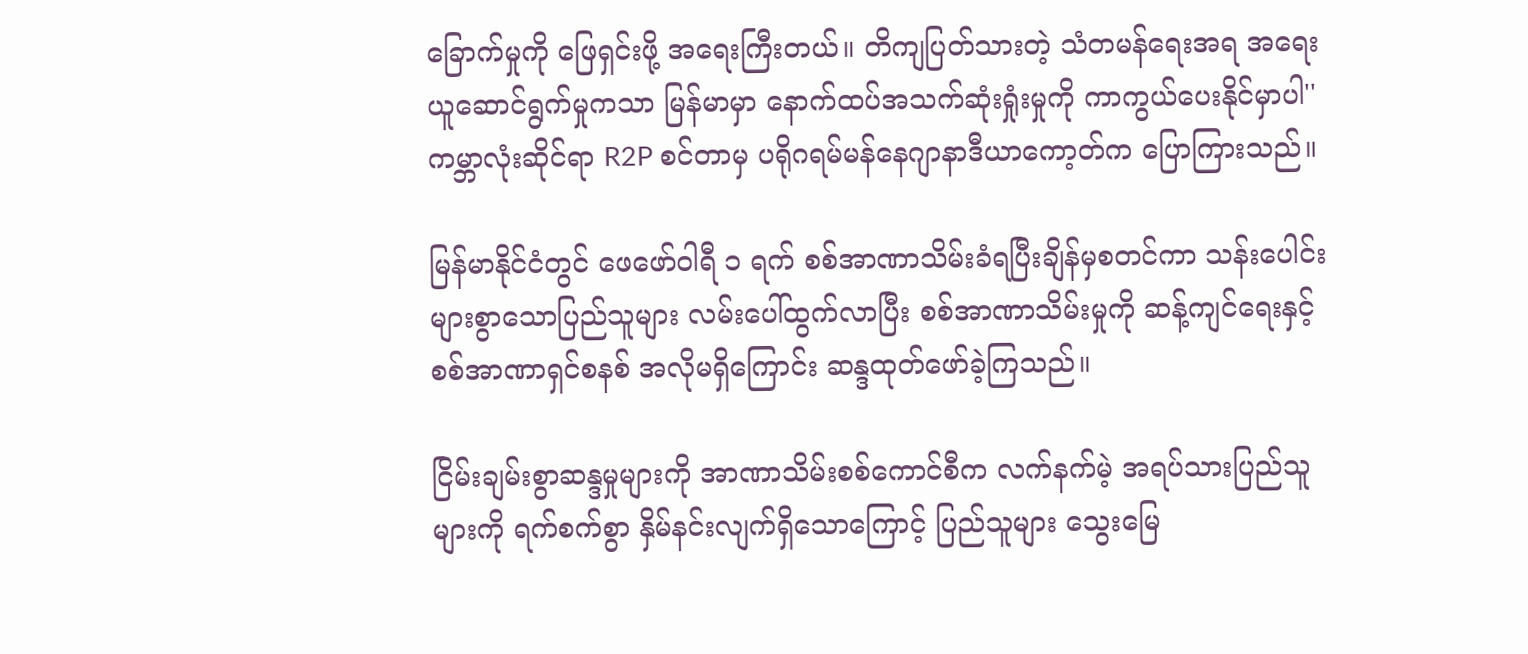ခြောက်မှုကို ဖြေရှင်းဖို့ အရေးကြီးတယ်။ တိကျပြတ်သားတဲ့ သံတမန်ရေးအရ အရေးယူဆောင်ရွက်မှုကသာ မြန်မာမှာ နောက်ထပ်အသက်ဆုံးရှုံးမှုကို ကာကွယ်ပေးနိုင်မှာပါ'' ကမ္ဘာလုံးဆိုင်ရာ R2P စင်တာမှ ပရိုဂရမ်မန်နေဂျာနာဒီယာကော့တ်က ပြောကြားသည်။

မြန်မာနိုင်ငံတွင် ဖေဖော်ဝါရီ ၁ ရက် စစ်အာဏာသိမ်းခံရပြီးချိန်မှစတင်ကာ သန်းပေါင်းများစွာသောပြည်သူများ လမ်းပေါ်ထွက်လာပြီး စစ်အာဏာသိမ်းမှုကို ဆန့်ကျင်ရေးနှင့် စစ်အာဏာရှင်စနစ် အလိုမရှိကြောင်း ဆန္ဒထုတ်ဖော်ခဲ့ကြသည်။

ငြိမ်းချမ်းစွာဆန္ဒမှုများကို အာဏာသိမ်းစစ်ကောင်စီက လက်နက်မဲ့ အရပ်သားပြည်သူများကို ရက်စက်စွာ နှိမ်နင်းလျက်ရှိသောကြောင့် ပြည်သူများ သွေးမြေ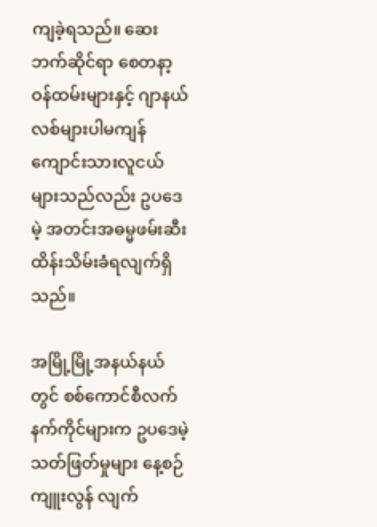ကျခဲ့ရသည်။ ဆေးဘက်ဆိုင်ရာ စေတနာ့ဝန်ထမ်းများနှင့် ဂျာနယ်လစ်များပါမကျန် ကျောင်းသားလူငယ်များသည်လည်း ဥပဒေမဲ့ အတင်းအဓမ္မဖမ်းဆီးထိန်းသိမ်းခံရလျက်ရှိသည်။

အမြို့မြို့အနယ်နယ်တွင် စစ်ကောင်စီလက်နက်ကိုင်များက ဥပဒေမဲ့သတ်ဖြတ်မှုများ နေ့စဉ်ကျူးလွန် လျက်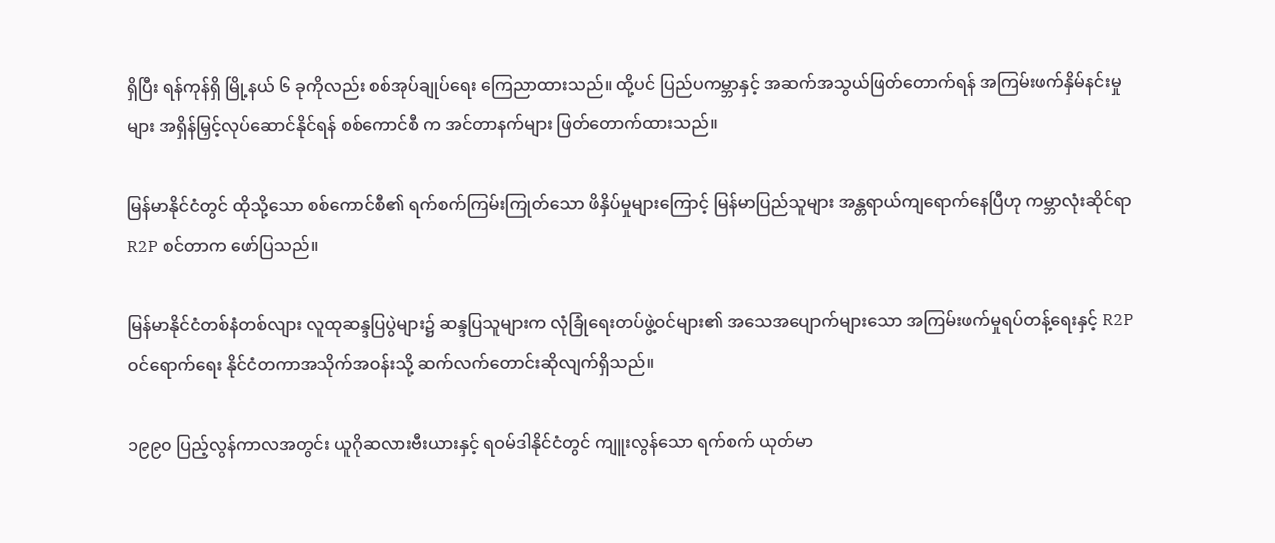ရှိပြီး ရန်ကုန်ရှိ မြို့နယ် ၆ ခုကိုလည်း စစ်အုပ်ချုပ်ရေး ကြေညာထားသည်။ ထို့ပင် ပြည်ပကမ္ဘာနှင့် အဆက်အသွယ်ဖြတ်တောက်ရန် အကြမ်းဖက်နှိမ်နင်းမှုများ အရှိန်မြှင့်လုပ်ဆောင်နိုင်ရန် စစ်ကောင်စီ က အင်တာနက်များ ဖြတ်တောက်ထားသည်။

မြန်မာနိုင်ငံတွင် ထိုသို့သော စစ်ကောင်စီ၏ ရက်စက်ကြမ်းကြုတ်သော ဖိနှိပ်မှုများကြောင့် မြန်မာပြည်သူများ အန္တရာယ်ကျရောက်နေပြီဟု ကမ္ဘာလုံးဆိုင်ရာ R2P စင်တာက ဖော်ပြသည်။

မြန်မာနိုင်ငံတစ်နံတစ်လျား လူထုဆန္ဒပြပွဲများ၌ ဆန္ဒပြသူများက လုံခြုံရေးတပ်ဖွဲ့ဝင်များ၏ အသေအပျောက်များသော အကြမ်းဖက်မှုရပ်တန့်ရေးနှင့် R2P ဝင်ရောက်ရေး နိုင်ငံတကာအသိုက်အဝန်းသို့ ဆက်လက်တောင်းဆိုလျက်ရှိသည်။

၁၉၉၀ ပြည့်လွန်ကာလအတွင်း ယူဂိုဆလားဗီးယားနှင့် ရဝမ်ဒါနိုင်ငံတွင် ကျူးလွန်သော ရက်စက် ယုတ်မာ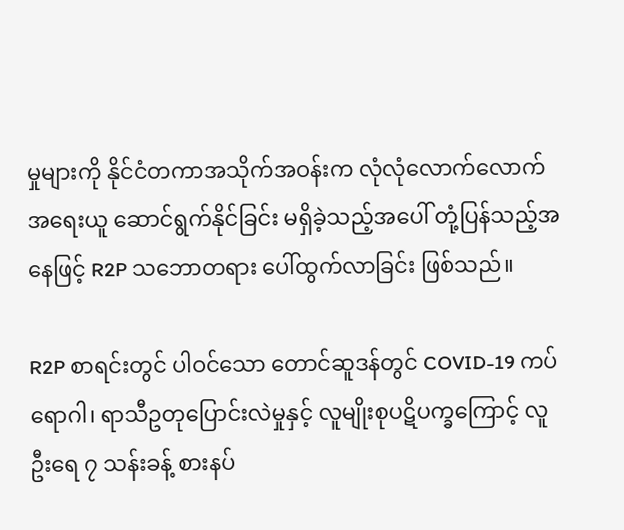မှုများကို နိုင်ငံတကာအသိုက်အဝန်းက လုံလုံလောက်လောက် အရေးယူ ဆောင်ရွက်နိုင်ခြင်း မရှိခဲ့သည့်အပေါ် တုံ့ပြန်သည့်အနေဖြင့် R2P သဘောတရား ပေါ်ထွက်လာခြင်း ဖြစ်သည်။

R2P စာရင်းတွင် ပါဝင်သော တောင်ဆူဒန်တွင် COVID-19 ကပ်ရောဂါ၊ ရာသီဥတုပြောင်းလဲမှုနှင့် လူမျိုးစုပဋိပက္ခကြောင့် လူဦးရေ ၇ သန်းခန့် စားနပ်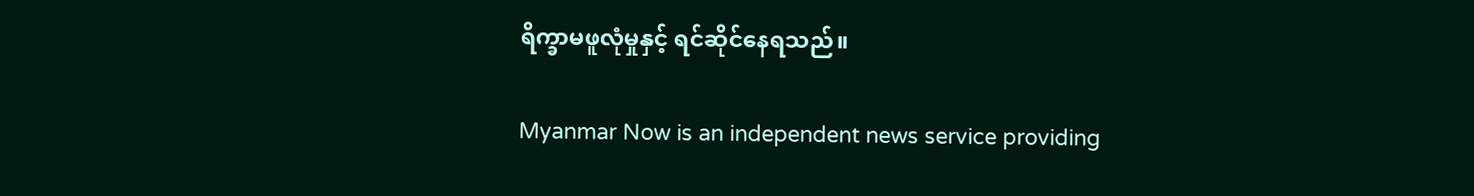ရိက္ခာမဖူလုံမှုနှင့် ရင်ဆိုင်နေရသည်။

Myanmar Now is an independent news service providing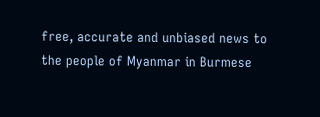free, accurate and unbiased news to the people of Myanmar in Burmese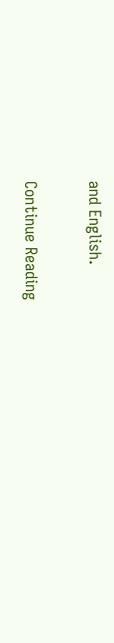and English.

Continue Reading